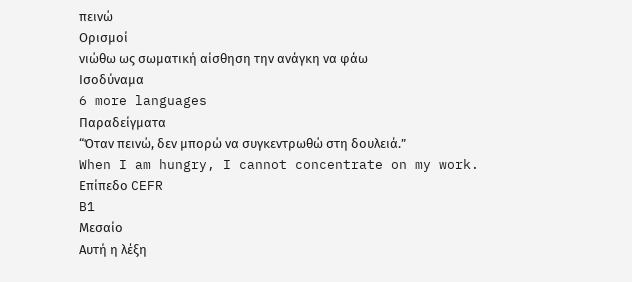πεινώ
Ορισμοί
νιώθω ως σωματική αίσθηση την ανάγκη να φάω
Ισοδύναμα
6 more languages
Παραδείγματα
“Όταν πεινώ, δεν μπορώ να συγκεντρωθώ στη δουλειά.”
When I am hungry, I cannot concentrate on my work.
Επίπεδο CEFR
B1
Μεσαίο
Αυτή η λέξη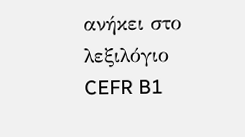ανήκει στο λεξιλόγιο CEFR B1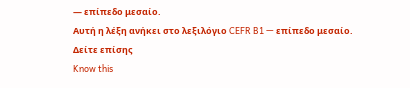— επίπεδο μεσαίο.
Αυτή η λέξη ανήκει στο λεξιλόγιο CEFR B1 — επίπεδο μεσαίο.
Δείτε επίσης
Know this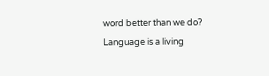word better than we do? Language is a living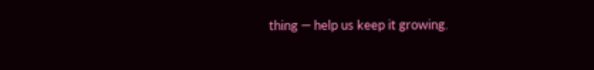thing — help us keep it growing.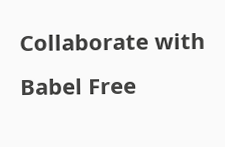Collaborate with Babel Free